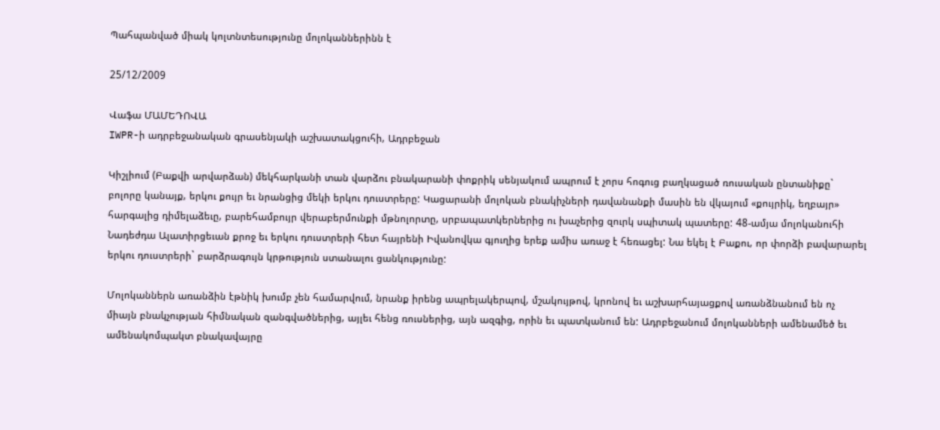Պահպանված միակ կոլտնտեսությունը մոլոկաններինն է

25/12/2009

Վաֆա ՄԱՄԵԴՈՎԱ
IWPR-ի ադրբեջանական գրասենյակի աշխատակցուհի, Ադրբեջան

Կիշլիում (Բաքվի արվարձան) մեկհարկանի տան վարձու բնակարանի փոքրիկ սենյակում ապրում է չորս հոգուց բաղկացած ռուսական ընտանիքը` բոլորը կանայք, երկու քույր եւ նրանցից մեկի երկու դուստրերը: Կացարանի մոլոկան բնակիչների դավանանքի մասին են վկայում «քույրիկ, եղբայր» հարգալից դիմելաձեւը, բարեհամբույր վերաբերմունքի մթնոլորտը, սրբապատկերներից ու խաչերից զուրկ սպիտակ պատերը: 48-ամյա մոլոկանուհի Նադեժդա Ալատիրցեւան քրոջ եւ երկու դուստրերի հետ հայրենի Իվանովկա գյուղից երեք ամիս առաջ է հեռացել: Նա եկել է Բաքու, որ փորձի բավարարել երկու դուստրերի` բարձրագույն կրթություն ստանալու ցանկությունը:

Մոլոկաններն առանձին էթնիկ խումբ չեն համարվում, նրանք իրենց ապրելակերպով, մշակույթով, կրոնով եւ աշխարհայացքով առանձնանում են ոչ միայն բնակչության հիմնական զանգվածներից, այլեւ հենց ռուսներից, այն ազգից, որին եւ պատկանում են: Ադրբեջանում մոլոկանների ամենամեծ եւ ամենակոմպակտ բնակավայրը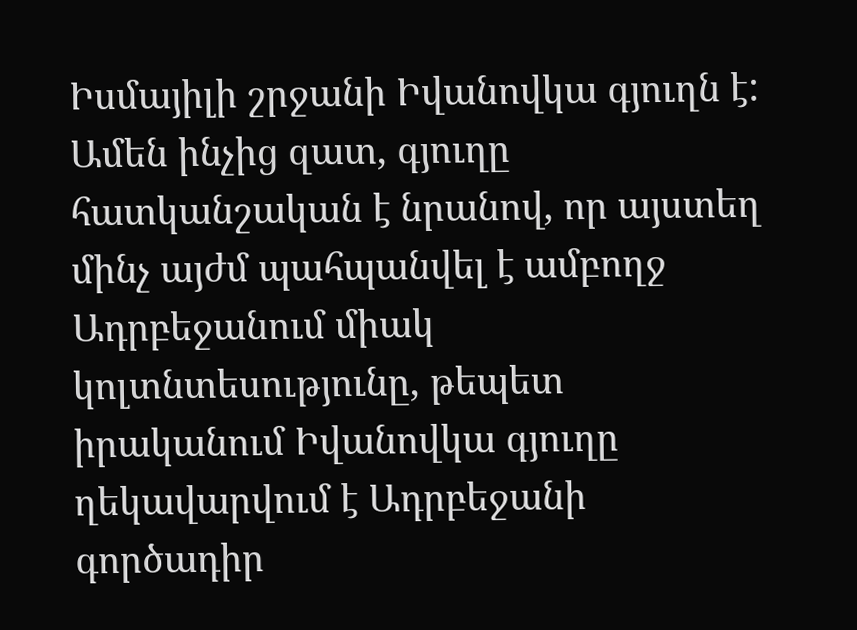Իսմայիլի շրջանի Իվանովկա գյուղն է: Ամեն ինչից զատ, գյուղը հատկանշական է նրանով, որ այստեղ մինչ այժմ պահպանվել է ամբողջ Ադրբեջանում միակ կոլտնտեսությունը, թեպետ իրականում Իվանովկա գյուղը ղեկավարվում է Ադրբեջանի գործադիր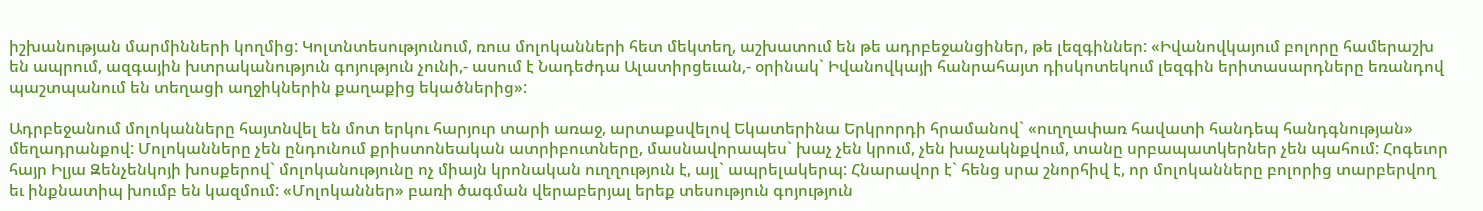իշխանության մարմինների կողմից: Կոլտնտեսությունում, ռուս մոլոկանների հետ մեկտեղ, աշխատում են թե ադրբեջանցիներ, թե լեզգիններ: «Իվանովկայում բոլորը համերաշխ են ապրում, ազգային խտրականություն գոյություն չունի,- ասում է Նադեժդա Ալատիրցեւան,- օրինակ` Իվանովկայի հանրահայտ դիսկոտեկում լեզգին երիտասարդները եռանդով պաշտպանում են տեղացի աղջիկներին քաղաքից եկածներից»:

Ադրբեջանում մոլոկանները հայտնվել են մոտ երկու հարյուր տարի առաջ, արտաքսվելով Եկատերինա Երկրորդի հրամանով` «ուղղափառ հավատի հանդեպ հանդգնության» մեղադրանքով: Մոլոկանները չեն ընդունում քրիստոնեական ատրիբուտները, մասնավորապես` խաչ չեն կրում, չեն խաչակնքվում, տանը սրբապատկերներ չեն պահում: Հոգեւոր հայր Իլյա Զենչենկոյի խոսքերով` մոլոկանությունը ոչ միայն կրոնական ուղղություն է, այլ` ապրելակերպ: Հնարավոր է` հենց սրա շնորհիվ է, որ մոլոկանները բոլորից տարբերվող եւ ինքնատիպ խումբ են կազմում: «Մոլոկաններ» բառի ծագման վերաբերյալ երեք տեսություն գոյություն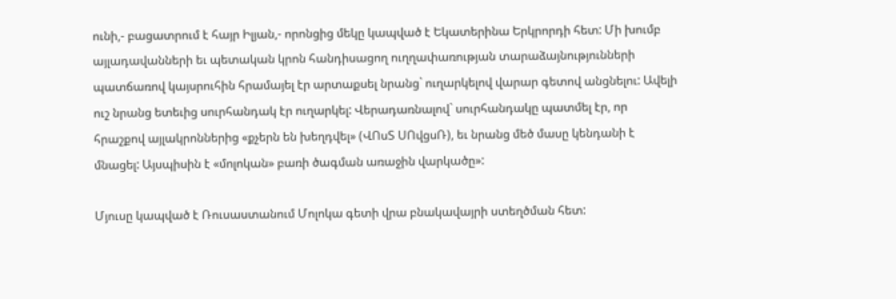ունի,- բացատրում է հայր Իլյան,- որոնցից մեկը կապված է Եկատերինա Երկրորդի հետ: Մի խումբ այլադավանների եւ պետական կրոն հանդիսացող ուղղափառության տարաձայնությունների պատճառով կայսրուհին հրամայել էր արտաքսել նրանց` ուղարկելով վարար գետով անցնելու: Ավելի ուշ նրանց ետեւից սուրհանդակ էր ուղարկել: Վերադառնալով` սուրհանդակը պատմել էր, որ հրաշքով այլակրոններից «քչերն են խեղդվել» (ՎՈսՏ ՍՈվցսՌ), եւ նրանց մեծ մասը կենդանի է մնացել: Այսպիսին է «մոլոկան» բառի ծագման առաջին վարկածը»:

Մյուսը կապված է Ռուսաստանում Մոլոկա գետի վրա բնակավայրի ստեղծման հետ: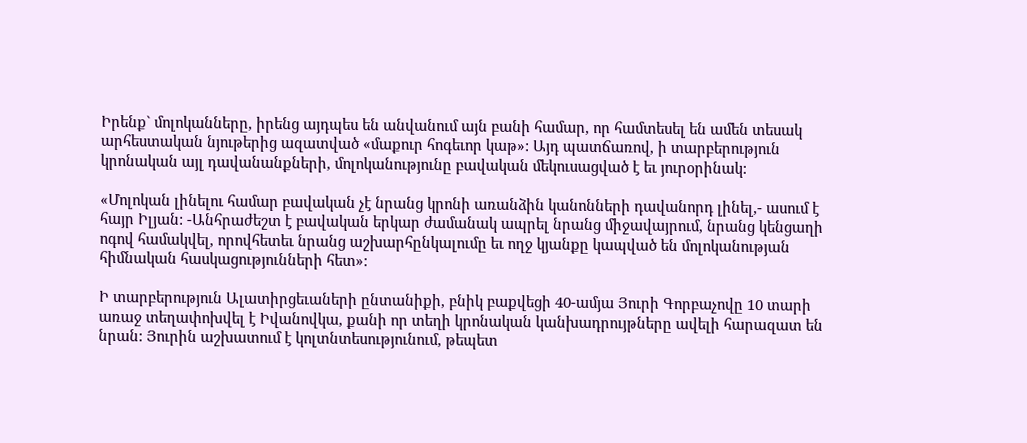Իրենք` մոլոկանները, իրենց այդպես են անվանում այն բանի համար, որ համտեսել են ամեն տեսակ արհեստական նյութերից ազատված «մաքուր հոգեւոր կաթ»: Այդ պատճառով, ի տարբերություն կրոնական այլ դավանանքների, մոլոկանությունը բավական մեկուսացված է եւ յուրօրինակ:

«Մոլոկան լինելու համար բավական չէ նրանց կրոնի առանձին կանոնների դավանորդ լինել,- ասում է հայր Իլյան: -Անհրաժեշտ է բավական երկար ժամանակ ապրել նրանց միջավայրում, նրանց կենցաղի ոգով համակվել, որովհետեւ նրանց աշխարհընկալումը եւ ողջ կյանքը կապված են մոլոկանության հիմնական հասկացությունների հետ»:

Ի տարբերություն Ալատիրցեւաների ընտանիքի, բնիկ բաքվեցի 40-ամյա Յուրի Գորբաչովը 10 տարի առաջ տեղափոխվել է Իվանովկա, քանի որ տեղի կրոնական կանխադրույթները ավելի հարազատ են նրան: Յուրին աշխատում է կոլտնտեսությունում, թեպետ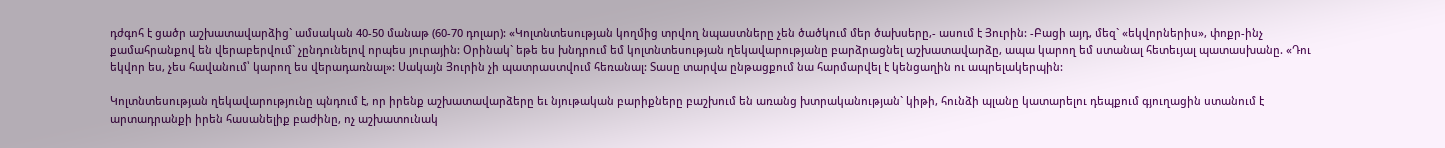դժգոհ է ցածր աշխատավարձից` ամսական 40-50 մանաթ (60-70 դոլար): «Կոլտնտեսության կողմից տրվող նպաստները չեն ծածկում մեր ծախսերը,- ասում է Յուրին: -Բացի այդ, մեզ` «եկվորներիս», փոքր-ինչ քամահրանքով են վերաբերվում` չընդունելով որպես յուրային: Օրինակ` եթե ես խնդրում եմ կոլտնտեսության ղեկավարությանը բարձրացնել աշխատավարձը, ապա կարող եմ ստանալ հետեւյալ պատասխանը. «Դու եկվոր ես, չես հավանում՝ կարող ես վերադառնալ»: Սակայն Յուրին չի պատրաստվում հեռանալ: Տասը տարվա ընթացքում նա հարմարվել է կենցաղին ու ապրելակերպին:

Կոլտնտեսության ղեկավարությունը պնդում է, որ իրենք աշխատավարձերը եւ նյութական բարիքները բաշխում են առանց խտրականության` կիթի, հունձի պլանը կատարելու դեպքում գյուղացին ստանում է արտադրանքի իրեն հասանելիք բաժինը, ոչ աշխատունակ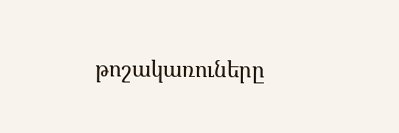թոշակառուները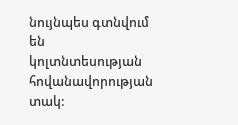նույնպես գտնվում են կոլտնտեսության հովանավորության տակ: